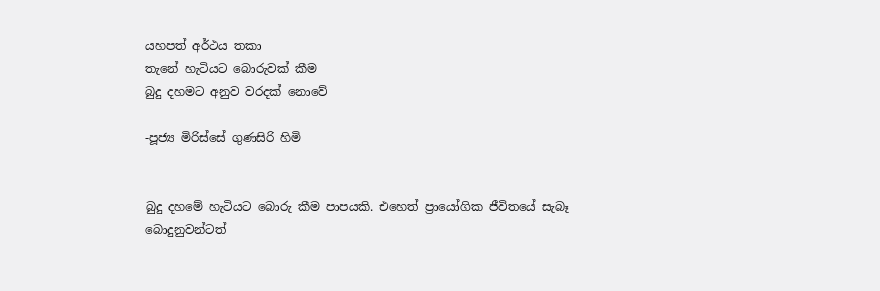යහපත් අර්ථය තකා
තැනේ හැටියට බොරුවක් කීම
බුදු දහමට අනුව වරදක් නොවේ

-පූජ්‍ය මිරිස්සේ ගුණසිරි හිමි


බුදු දහමේ හැටියට බොරු කීම පාපයකි. එහෙත් ප්‍රායෝගික ජීවිතයේ සැබෑ බොදුනුවන්ටත්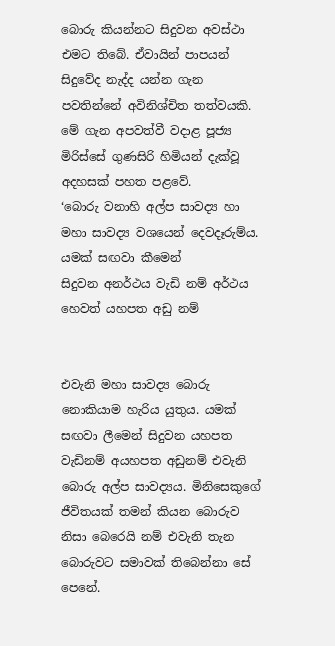බොරු කියන්නට සිදුවන අවස්ථා එමට තිබේ. ඒවායින් පාපයන් සිදුවේද නැද්ද යන්න ගැන පවතින්නේ අවිනිශ්චිත තත්වයකි.
මේ ගැන අපවත්වී වදාළ පූජ්‍ය මිරිස්සේ ගුණසිරි හිමියන් දැක්වූ අදහසක් පහත පළවේ.
‘බොරු වනාහි අල්ප සාවද්‍ය හා මහා සාවද්‍ය වශයෙන් දෙවදෑරුම්ය. යමක් සඟවා කීමෙන්
සිදුවන අනර්ථය වැඩි නම් අර්ථය හෙවත් යහපත අඩු නම්


එවැනි මහා සාවද්‍ය බොරු නොකියාම හැරිය යුතුය. යමක් සඟවා ලීමෙන් සිදුවන යහපත වැඩිනම් අයහපත අඩුනම් එවැනි බොරු අල්ප සාවද්‍යය. මිනිසෙකුගේ ජීවිතයක් තමන් කියන බොරුව නිසා බෙරෙයි නම් එවැනි තැන බොරුවට සමාවක් තිබෙන්නා සේ පෙනේ.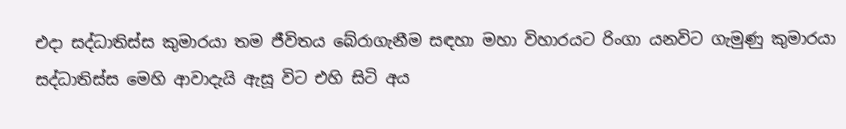එදා සද්ධාතිස්ස කුමාරයා තම ජීවිතය බේරාගැනීම සඳහා මහා විහාරයට රිංගා යනවිට ගැමුණු කුමාරයා සද්ධාතිස්ස මෙහි ආවාදැයි ඇසූ විට එහි සිටි අය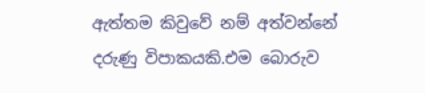ඇත්තම කිවුවේ නම් අත්වන්නේ දරුණු විපාකයකි.එම බොරුව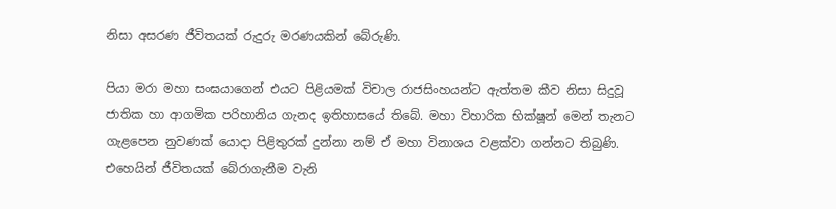නිසා අසරණ ජීවිතයක් රුදුරු මරණයකින් බේරුණි.

පියා මරා මහා සංඝයාගෙන් එයට පිළියමක් විචාල රාජසිංහයන්ට ඇත්තම කීව නිසා සිදුවූ ජාතික හා ආගමික පරිහානිය ගැනද ඉතිහාසයේ තිබේ. මහා විහාරික භික්ෂූන් මෙන් තැනට ගැළපෙන නුවණක් යොදා පිළිතුරක් දුන්නා නම් ඒ මහා විනාශය වළක්වා ගන්නට තිබුණි. එහෙයින් ජීවිතයක් බේරාගැනීම වැනි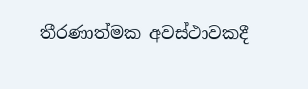තීරණාත්මක අවස්ථාවකදී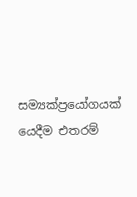සම්‍යක්ප්‍රයෝගයක් යෙදීම එතරම්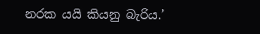නරක යයි කියනු බැරිය.’